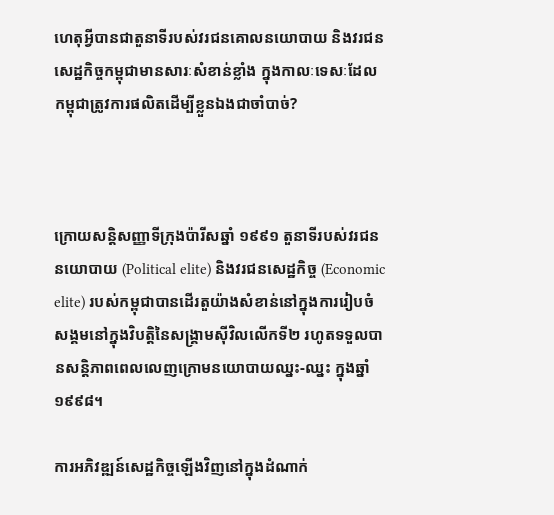ហេតុអ្វីបានជាតួនាទីរបស់វរជនគោលនយោបាយ និងវរជនសេដ្ឋកិច្ចកម្ពុជាមានសារៈសំខាន់ខ្លាំង ក្នុងកាលៈទេសៈដែលកម្ពុជាត្រូវការផលិតដើម្បីខ្លួនឯងជាចាំបាច់?



ក្រោយសន្តិសញ្ញាទីក្រុងប៉ារីសឆ្នាំ ១៩៩១ តួនាទីរបស់វរជននយោបាយ (Political elite) និងវរជនសេដ្ឋកិច្ច (Economic elite) របស់កម្ពុជាបានដើរតួយ៉ាងសំខាន់នៅក្នុងការរៀបចំសង្គមនៅក្នុងវិបត្តិនៃសង្រ្គាមស៊ីវិលលើកទី២ រហូតទទួលបានសន្តិភាពពេលលេញក្រោមនយោបាយឈ្នះ-ឈ្នះ ក្នុងឆ្នាំ១៩៩៨។

ការអភិវឌ្ឍន៍សេដ្ឋកិច្ចឡើងវិញនៅក្នុងដំណាក់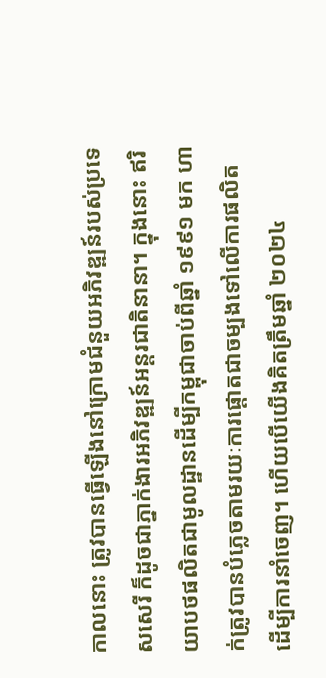កាលនោះ ត្រូវបានធ្វើឡើងនៅក្រោមជំនួយអភិវឌ្ឍន៍របស់ប្រទេសសេរី ក៏ដូចជាភ្នាក់ងារអភិវឌ្ឍន៍អន្តរជាតិនានា។ ក្នុងនោះ ឥរិយាបថផលិតជាមូលដ្ឋានដើម្បីកម្ពុជាចាប់ពីឆ្នាំ ១៩៩១ មក ហាក់ត្រូវបានបំភ្លេចតាមរយៈការផ្ដោតជាចម្បងទៅលើការផលិតដើម្បីការនាំចេញ។ ហើយបើយើងគិតត្រឹមឆ្នាំ ២០២៤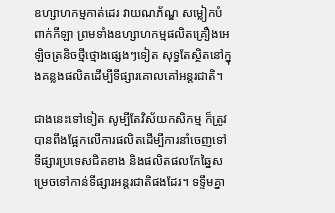ឧហ្សាហកម្មកាត់ដេរ វាយណភ័ណ្ឌ សម្លៀកបំពាក់កីឡា ព្រមទាំងឧហ្សាហកម្មផលិតគ្រឿងអេឡិចត្រនិចថ្មីថ្មោងផ្សេងៗទៀត សុទ្ធតែស្ថិតនៅក្នុងគន្លងផលិតដើម្បីទីផ្សារគោលគៅអន្តរជាតិ។

ជាងនេះទៅទៀត សូម្បីតែវិស័យកសិកម្ម ក៏ត្រូវបានពឹងផ្អែកលើការផលិតដើម្បីការនាំចេញទៅទីផ្សារប្រទេសជិតខាង និងផលិតផលកែឆ្នៃសម្រេចទៅកាន់ទីផ្សារអន្តរជាតិផងដែរ។ ទទ្ទឹមគ្នា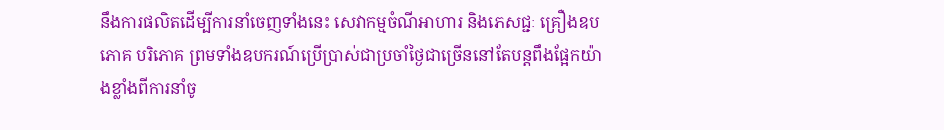នឹងការផលិតដើម្បីការនាំចេញទាំងនេះ សេវាកម្មចំណីអាហារ និងភេសជ្ជៈ គ្រឿងឧបភោគ បរិភោគ ព្រមទាំងឧបករណ៍ប្រើប្រាស់ជាប្រចាំថ្ងៃជាច្រើននៅតែបន្តពឹងផ្អែកយ៉ាងខ្លាំងពីការនាំចូ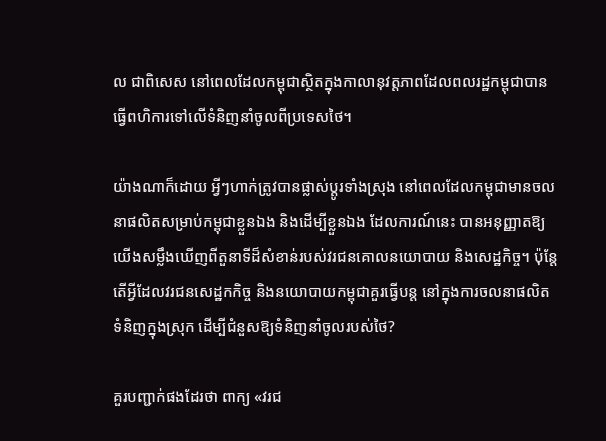ល ជាពិសេស នៅពេលដែលកម្ពុជាស្ថិតក្នុងកាលានុវត្តភាពដែលពលរដ្ឋកម្ពុជាបានធ្វើពហិការទៅលើទំនិញនាំចូលពីប្រទេសថៃ។

យ៉ាងណាក៏ដោយ អ្វីៗហាក់ត្រូវបានផ្លាស់ប្ដូរទាំងស្រុង នៅពេលដែលកម្ពុជាមានចលនាផលិតសម្រាប់កម្ពុជាខ្លួនឯង និងដើម្បីខ្លួនឯង ដែលការណ៍នេះ បានអនុញ្ញាតឱ្យយើងសម្លឹងឃើញពីតួនាទីដ៏សំខាន់របស់វរជនគោលនយោបាយ និងសេដ្ឋកិច្ច។ ប៉ុន្តែតើអ្វីដែលវរជនសេដ្ឋកកិច្ច និងនយោបាយកម្ពុជាគួរធ្វើបន្ត នៅក្នុងការចលនាផលិតទំនិញក្នុងស្រុក ដើម្បីជំនួសឱ្យទំនិញនាំចូលរបស់ថៃ?

គួរបញ្ជាក់ផងដែរថា ពាក្យ «វរជ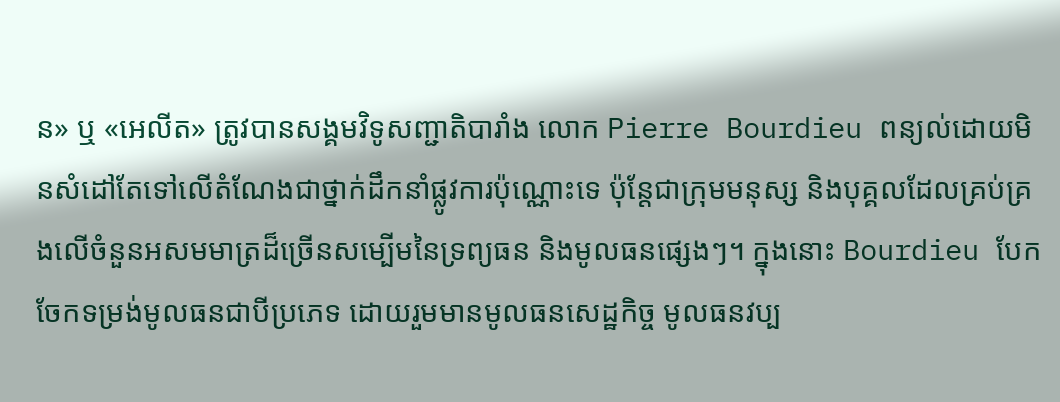ន» ឬ «អេលីត» ត្រូវបានសង្គមវិទូសញ្ជាតិបារាំង លោក Pierre Bourdieu ពន្យល់ដោយមិនសំដៅតែទៅលើតំណែងជាថ្នាក់ដឹកនាំផ្លូវការប៉ុណ្ណោះទេ ប៉ុន្តែជាក្រុមមនុស្ស និងបុគ្គលដែលគ្រប់គ្រងលើចំនួនអសមមាត្រដ៏ច្រើនសម្បើមនៃទ្រព្យធន និងមូលធនផ្សេងៗ។ ក្នុងនោះ Bourdieu បែកចែកទម្រង់មូលធនជាបីប្រភេទ ដោយរួមមានមូលធនសេដ្ឋកិច្ច មូលធនវប្ប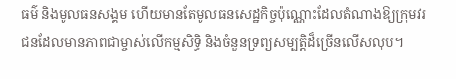ធម៌ និងមូលធនសង្គម ហើយមានតែមូលធនសេដ្ឋកិច្ចប៉ុណ្ណោះដែលតំណាងឱ្យក្រុមវរជនដែលមានភាពជាម្ចាស់លើកម្មសិទ្ធិ និងចំនួនទ្រព្យសម្បត្តិដ៏ច្រើនលើសលុប។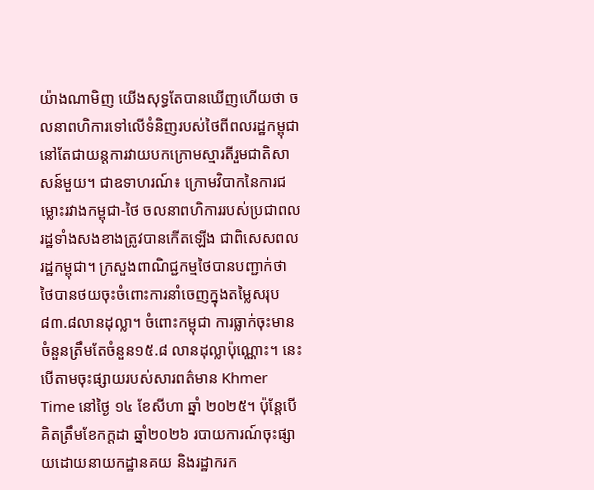យ៉ាងណាមិញ យើងសុទ្ធតែបានឃើញហើយថា ចលនាពហិការទៅលើទំនិញរបស់ថៃពីពលរដ្ឋកម្ពុជា នៅតែជាយន្តការវាយបកក្រោមស្មារតីរួមជាតិសាសន៍មួយ។ ជាឧទាហរណ៍៖ ក្រោមវិបាកនៃការជម្លោះរវាងកម្ពុជា-ថៃ ចលនាពហិការរបស់ប្រជាពលរដ្ឋទាំងសងខាងត្រូវបានកើតឡើង ជាពិសេសពលរដ្ឋកម្ពុជា។ ក្រសួងពាណិជ្ជកម្មថៃបានបញ្ជាក់ថា ថៃបានថយចុះចំពោះការនាំចេញក្នុងតម្លៃសរុប ៨៣.៨លានដុល្លា។ ចំពោះកម្ពុជា ការធ្លាក់ចុះមានចំនួនត្រឹមតែចំនួន១៥.៨ លានដុល្លាប៉ុណ្ណោះ។ នេះបើតាមចុះផ្សាយរបស់សារពត៌មាន Khmer Time នៅថ្ងៃ ១៤ ខែសីហា ឆ្នាំ ២០២៥។ ប៉ុន្តែបើគិតត្រឹមខែកក្ដដា ឆ្នាំ២០២៦ របាយការណ៍ចុះផ្សាយដោយនាយកដ្ឋានគយ និងរដ្ឋាករក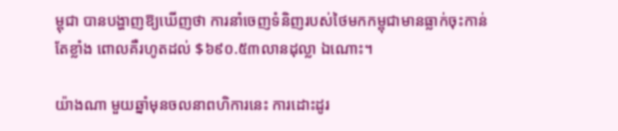ម្ពុជា បានបង្ហាញឱ្យឃើញថា ការនាំចេញទំនិញរបស់ថៃមកកម្ពុជាមានធ្លាក់ចុះកាន់តែខ្លាំង ពោលគឺរហូតដល់ $៦៩០.៥៣លានដុល្លា ឯណោះ។

យ៉ាងណា មួយឆ្នាំមុនចលនាពហិការនេះ ការដោះដូរ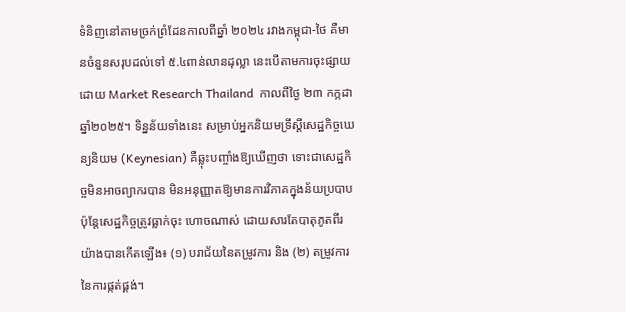ទំនិញនៅតាមច្រក់ព្រំដែនកាលពីឆ្នាំ ២០២៤ រវាងកម្ពុជា-ថៃ គឺមានចំនួនសរុបដល់ទៅ ៥.៤ពាន់លានដុល្លា នេះបើតាមការចុះផ្សាយដោយ Market Research Thailand  កាលពីថ្ងៃ ២៣ កក្កដា ឆ្នាំ២០២៥។ ទិន្នន័យទាំងនេះ សម្រាប់អ្នកនិយមទ្រឹស្ដីសេដ្ឋកិច្ចឃេន្យនិយម (Keynesian) គឺឆ្លុះបញ្ចាំងឱ្យឃើញថា ទោះជាសេដ្ឋកិច្ចមិនអាចព្យាករបាន មិនអនុញ្ញាតឱ្យមានការវិភាគក្នុងន័យប្របាប ប៉ុន្តែសេដ្ឋកិច្ចត្រូវធ្លាក់ចុះ ហោចណាស់ ដោយសារតែបាតុភូតពីរយ៉ាងបានកើតឡើង៖ (១) បរាជ័យនៃតម្រូវការ និង (២) តម្រូវការនៃការផ្កត់ផ្គង់។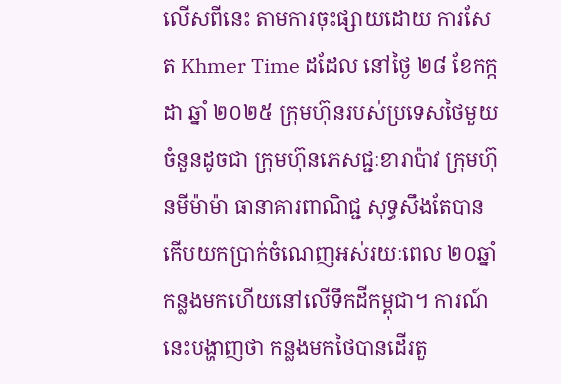លើសពីនេះ តាមការចុះផ្សាយដោយ ការសែត Khmer Time ដដែល នៅថ្ងៃ ២៨ ខែកក្កដា ឆ្នាំ ២០២៥ ក្រុមហ៊ុនរបស់ប្រទេសថៃមួយចំនួនដូចជា ក្រុមហ៊ុនភេសជ្ជៈខារាប៉ាវ ក្រុមហ៊ុនមីម៉ាម៉ា ធានាគារពាណិជ្ជ សុទ្ធសឹងតែបានកើបយកប្រាក់ចំណេញអស់រយៈពេល ២០ឆ្នាំ កន្លងមកហើយនៅលើទឹកដីកម្ពុជា។ ការណ៍នេះបង្ហាញថា កន្លងមកថៃបានដើរតួ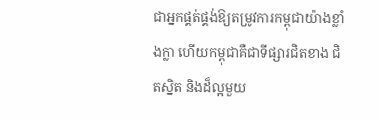ជាអ្នកផ្គត់ផ្គង់ឱ្យតម្រូវការកម្ពុជាយ៉ាងខ្លាំងក្លា ហើយកម្ពុជាគឺជាទីផ្សារជិតខាង ជិតស្និត និងដ៏ល្អមួយ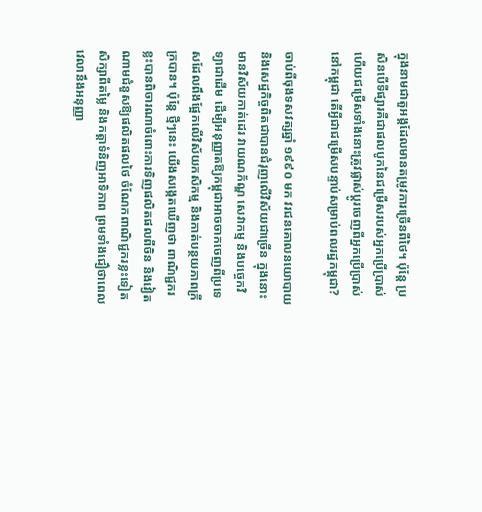ក្នុងនាមជាតួអង្គដែលមានតម្រូវការច្រើនពីថៃ។ ប៉ុន្តែ ប្រសិនបើទីផ្សារគឺជាផលបូកនៃជម្រើសរបស់អ្នកប្រើប្រាស់ ហើយជម្រើសទាំងនោះត្រូវផ្លាស់ប្ដូរចេញពីអ្នកប្រើប្រាស់នៅកម្ពុជា តើអ្វីជាជម្រើសបន្ទាប់សម្រាប់ពលរដ្ឋកម្ពុជា?

ចាប់ពីចុងទសវត្សឆ្នាំ ១៩៩០ មក វរជនគោលនយោបាយ និងសេដ្ឋកិច្ចពិតជាបានជំរុញលើវិស័យជាច្រើន ក្នុងនោះមានវិស័យកាត់ដេរ វាយណភ័ណ្ឌ សេវាកម្ម និងបច្ចេកវិទ្យាជាដើម ដើម្បីអនុញ្ញាតឱ្យកម្ពុជាអាចចាកចេញពីប្រទេសដែលពឹងផ្អែកលើវិស័យកសិកម្ម និងកាត់បន្ថយភាពក្រីក្របាន។ ប៉ុន្តែ ថ្មីៗនេះ យើងសង្កេតឃើញថា ពាណិជ្ជករខ្លះបានពិចារណាចំពោះការទិញផលិតផលពីចិន និងវៀតណាមជំនួសឱ្យផលិតផលថៃ ចំណែកពាណិជ្ជករខ្លះទៀតសិក្សាពីតម្លៃ និងកត្តាទំនិញអាទិភាព ព្រមទាំងជឿថាពេលវេលានឹងអនុញ្ញា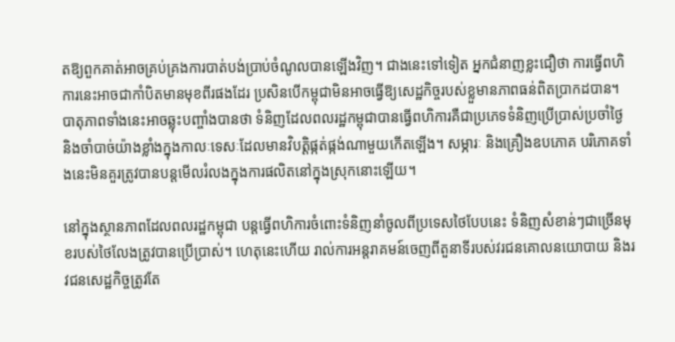តឱ្យពួកគាត់អាចគ្រប់គ្រងការបាត់បង់ប្រាប់ចំណូលបានឡើងវិញ។ ជាងនេះទៅទៀត អ្នកជំនាញខ្លះជឿថា ការធ្វើពហិការនេះអាចជាកាំបិតមានមុខពីរផងដែរ ប្រសិនបើកម្ពុជាមិនអាចធ្វើឱ្យសេដ្ឋកិច្ចរបស់ខ្លួមានភាពធន់ពិតប្រាកដបាន។ បាតុភាពទាំងនេះអាចឆ្លុះបញ្ចាំងបានថា ទំនិញដែលពលរដ្ឋកម្ពុជាបានធ្វើពហិការគឺជាប្រភេទទំនិញប្រើប្រាស់ប្រចាំថ្ងៃ និងចាំបាច់យ៉ាងខ្លាំងក្នុងកាលៈទេសៈដែលមានវិបត្តិផ្កត់ផ្កង់ណាមួយកើតឡើង។ សម្ភារៈ និងគ្រឿងឧបភោគ បរិភោគទាំងនេះមិនគួរត្រូវបានបន្តមើលរំលងក្នុងការផលិតនៅក្នុងស្រុកនោះឡើយ។

នៅក្នុងស្ថានភាពដែលពលរដ្ឋកម្ពុជា បន្តធ្វើពហិការចំពោះទំនិញនាំចូលពីប្រទេសថៃបែបនេះ ទំនិញសំខាន់ៗជាច្រើនមុខរបស់ថៃលែងត្រូវបានប្រើប្រាស់។ ហេតុនេះហើយ រាល់ការអន្តរាគមន៍ចេញពីតួនាទីរបស់វរជនគោលនយោបាយ និងរវជនសេដ្ឋកិច្ចត្រូវតែ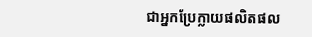ជាអ្នកប្រែក្លាយផលិតផល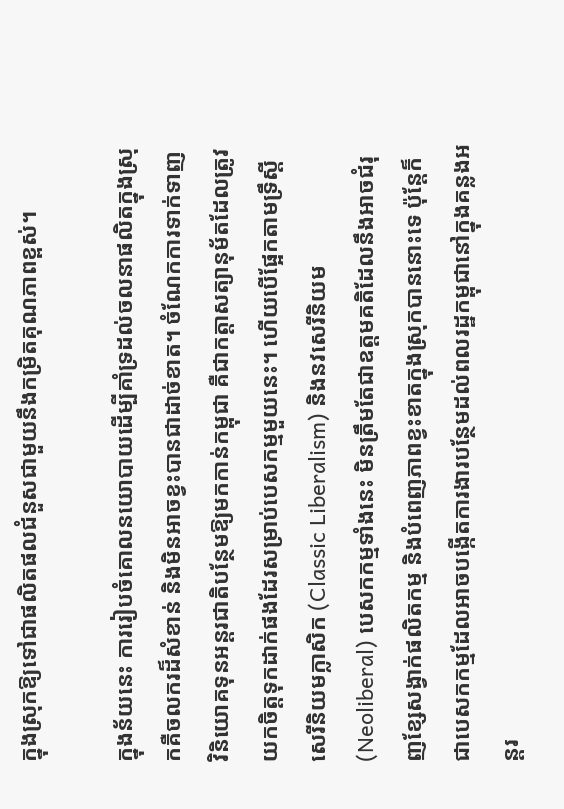ក្នុងស្រុកឱ្យទៅជាផលិតផលជំនួសជាមួយនឹងកម្រិតគុណភាពខ្ពស់។

ក្នុងន័យនេះ ការរៀបចំគោលនយោបាយដើម្បីគាំទ្រដល់ចលនាផលិតក្នុងស្រុកគឺចលករដ៏សំខាន់ និងមិនអាចខ្វះបានជាដាច់ខាត។ ចំណែកការទាក់ទាញវិនិយោគទុនអន្តរជាតិបន្ថែមឱ្យមកកាន់កម្ពុជា គឺជាកត្តាសត្យានុម័តដែលត្រូវយកចិត្តទុកដាក់ផងដែរសម្រាប់បេសកម្មមួយនេះ។ ហើយបើផ្អែកតាមទ្រឹស្ដីសេរីនិយមក្លាសិក (Classic Liberalism) និងនវសេរីនិយម (Neoliberal) បេសកកម្មទាំងនេះ មិនត្រឹមតែជាឧត្តមគតិដែលនឹងអាចជំរុញខ្សែសង្វាក់ផលិតកម្ម និងបំពេញភាពខ្វះខាតក្នុងស្រុកបាននោះទេ ប៉ុន្តែក៏ជាបេសកកម្មដែលអាចបង្កើតការងារបន្ថែមដល់ពលរដ្ឋកម្ពុជានៅក្នុងគន្លងអន្តរ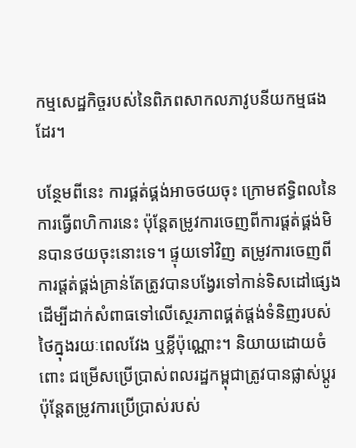កម្មសេដ្ឋកិច្ចរបស់នៃពិភពសាកលភាវូបនីយកម្មផងដែរ។

បន្ថែមពីនេះ ការផ្គត់ផ្គង់អាចថយចុះ ក្រោមឥទ្ធិពលនៃការធ្វើពហិការនេះ ប៉ុន្តែតម្រូវការចេញពីការផ្ដត់ផ្គង់មិនបានថយចុះនោះទេ។ ផ្ទុយទៅវិញ តម្រូវការចេញពីការផ្ដត់ផ្គង់គ្រាន់តែត្រូវបានបង្វែរទៅកាន់ទិសដៅផ្សេង ដើម្បីដាក់សំពាធទៅលើស្ថេរភាពផ្គត់ផ្តង់ទំនិញរបស់ថៃក្នុងរយៈពេលវែង ឬខ្លីប៉ុណ្ណោះ។ និយាយដោយចំពោះ ជម្រើសប្រើប្រាស់ពលរដ្ឋកម្ពុជាត្រូវបានផ្លាស់ប្ដូរ ប៉ុន្តែតម្រូវការប្រើប្រាស់របស់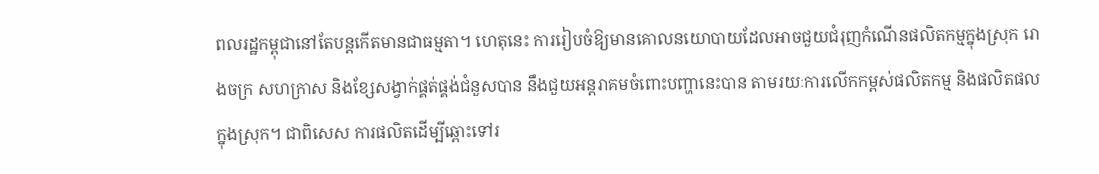ពលរដ្ឋកម្ពុជានៅតែបន្តកើតមានជាធម្មតា។ ហេតុនេះ ការរៀបចំឱ្យមានគោលនយោបាយដែលអាចជួយជំរុញកំណើនផលិតកម្មក្នុងស្រុក រោងចក្រ សហក្រាស និងខ្សែសង្វាក់ផ្គត់ផ្គង់ជំនួសបាន នឹងជួយអន្តរាគមចំពោះបញ្ហានេះបាន តាមរយៈការលើកកម្ពស់ផលិតកម្ម និងផលិតផលក្នុងស្រុក។ ជាពិសេស ការផលិតដើម្បីឆ្ពោះទៅរ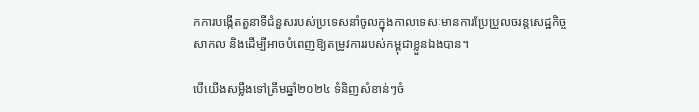កការបង្កើតតួនាទីជំនួសរបស់ប្រទេសនាំចូលក្នុងកាលទេសៈមានការប្រែប្រួលចរន្តសេដ្ឋកិច្ចសាកល និងដើម្បីអាចបំពេញឱ្យតម្រូវការរបស់កម្ពុជាខ្លួនឯងបាន។

បើយើងសម្លឹងទៅត្រឹមឆ្នាំ២០២៤ ទំនិញសំខាន់ៗចំ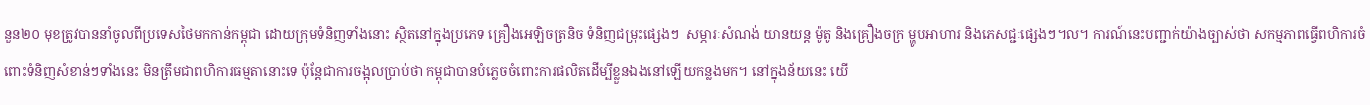នួន២០ មុខត្រូវបាននាំចូលពីប្រទេសថៃមកកាន់កម្ពុជា ដោយក្រុមទំនិញទាំងនោះ ស្ថិតនៅក្នុងប្រភេទ គ្រឿងអេឡិចត្រនិច ទំនិញជម្រុះផ្សេងៗ  សម្ភារៈសំណង់ យានយន្ត ម៉ូតូ និងគ្រឿងចក្រ ម្ហូបអាហារ និងភេសជ្ជៈផ្សេងៗ។ល។ ការណ៍នេះបញ្ជាក់យ៉ាងច្បាស់ថា សកម្មភាពធ្វើពហិការចំពោះទំនិញសំខាន់ៗទាំងនេះ មិនត្រឹមជាពហិការធម្មតានោះទេ ប៉ុន្តែជាការចង្អុលប្រាប់ថា កម្ពុជាបានបំភ្លេចចំពោះការផលិតដើម្បីខ្លួនឯងនៅឡើយកន្លងមក។ នៅក្នុងន័យនេះ យើ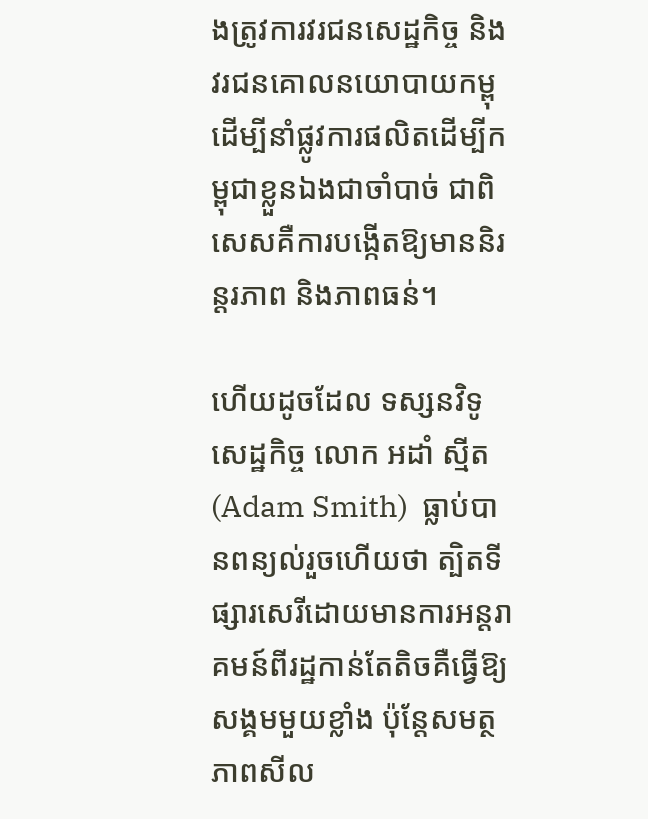ងត្រូវការវរជនសេដ្ឋកិច្ច និងវរជនគោលនយោបាយកម្ពុ ដើម្បីនាំផ្លូវការផលិតដើម្បីកម្ពុជាខ្លួនឯងជាចាំបាច់ ជាពិសេសគឺការបង្កើតឱ្យមាននិរន្តរភាព និងភាពធន់។

ហើយដូចដែល ទស្សនវិទូសេដ្ឋកិច្ច លោក អដាំ ស្មីត (Adam Smith)  ធ្លាប់បានពន្យល់រួចហើយថា ត្បិតទីផ្សារសេរីដោយមានការអន្តរាគមន៍ពីរដ្ឋកាន់តែតិចគឺធ្វើឱ្យសង្គមមួយខ្លាំង ប៉ុន្តែសមត្ថភាពសីល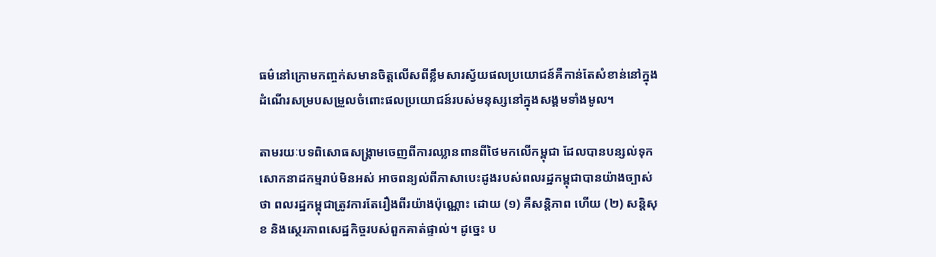ធម៌នៅក្រោមកញ្ចក់សមានចិត្តលើសពីខ្លឹមសារស្វ័យផលប្រយោជន៍គឺកាន់តែសំខាន់នៅក្នុងដំណើរសម្របសម្រួលចំពោះផលប្រយោជន៍របស់មនុស្សនៅក្នុងសង្គមទាំងមូល។

តាមរយៈបទពិសោធសង្រ្គាមចេញពីការឈ្លានពានពីថៃមកលើកម្ពុជា ដែលបានបន្សល់ទុកសោកនាដកម្មរាប់មិនអស់ អាចពន្យល់ពីភាសាបេះដូងរបស់ពលរដ្ឋកម្ពុជាបានយ៉ាងច្បាស់ថា ពលរដ្ឋកម្ពុជាត្រូវការតែរឿងពីរយ៉ាងប៉ុណ្ណោះ ដោយ (១) គឺសន្តិភាព ហើយ (២) សន្តិសុខ និងស្ថេរភាពសេដ្ឋកិច្ចរបស់ពួកគាត់ផ្ទាល់។ ដូច្នេះ ប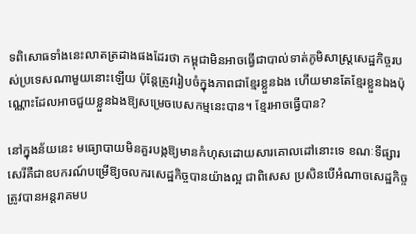ទពិសោធទាំងនេះលាតត្រដាងផងដែរថា កម្ពុជាមិនអាចធ្វើជាបាល់ទាត់ភូមិសាស្រ្តសេដ្ឋកិច្ចរបស់ប្រទេសណាមួយនោះឡើយ ប៉ុន្តែត្រូវរៀបចំក្នុងភាពជាខ្មែរខ្លួនឯង ហើយមានតែខ្មែរខ្លួនឯងប៉ុណ្ណោះដែលអាចជួយខ្លួនឯងឱ្យសម្រេចបេសកម្មនេះបាន។ ខ្មែរអាចធ្វើបាន?

នៅក្នុងន័យនេះ មធ្យោបាយមិនគួរបង្កឱ្យមានកំហុសដោយសារគោលដៅនោះទេ ខណៈទីផ្សារសេរីគឺជាឧបករណ៍បម្រើឱ្យចលករសេដ្ឋកិច្ចបានយ៉ាងល្អ ជាពិសេស ប្រសិនបើអំណាចសេដ្ឋកិច្ចត្រូវបានអន្តរាគមប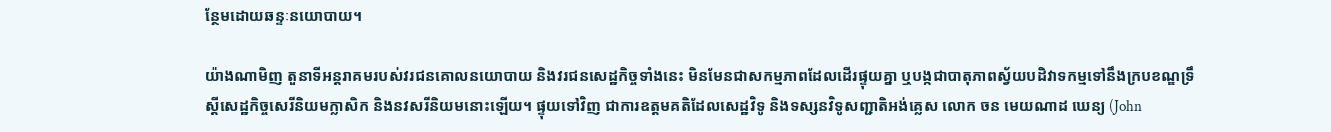ន្ថែមដោយឆន្ទៈនយោបាយ។

យ៉ាងណាមិញ តួនាទីអន្តរាគមរបស់វរជនគោលនយោបាយ និងវរជនសេដ្ឋកិច្ចទាំងនេះ មិនមែនជាសកម្មភាពដែលដើរផ្ទុយគ្នា ឬបង្កជាបាតុភាពស្វ័យបដិវាទកម្មទៅនឹងក្របខណ្ឌទ្រឹស្ដីសេដ្ឋកិច្ចសេរីនិយមក្លាសិក និងនវសរីនិយមនោះឡើយ។ ផ្ទុយទៅវិញ ជាការឧត្តមគតិដែលសេដ្ឋវិទូ និងទស្សនវិទូសញ្ជាតិអង់គ្លេស លោក ចន មេយណាដ ឃេន្យ (John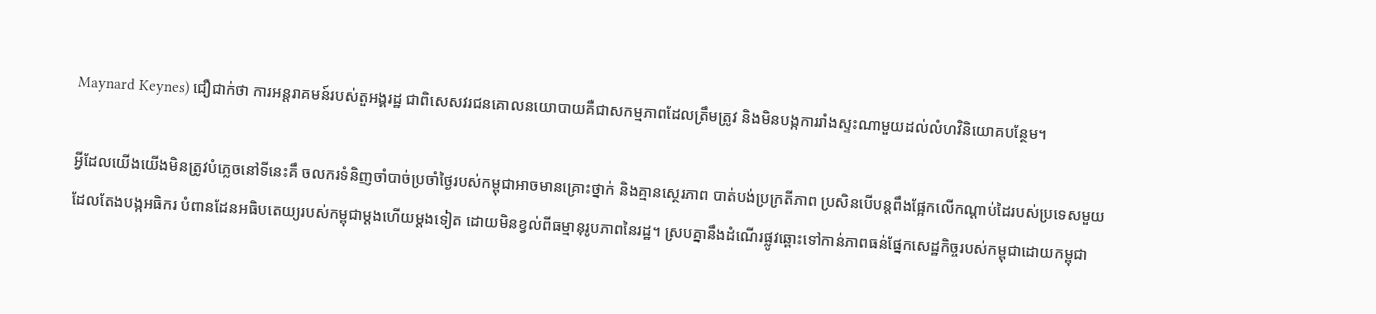Maynard Keynes) ជឿជាក់ថា ការអន្តរាគមន៍របស់តួអង្គរដ្ឋ ជាពិសេសវរជនគោលនយោបាយគឺជាសកម្មភាពដែលត្រឹមត្រូវ និងមិនបង្កការរាំងស្ទះណាមួយដល់លំហវិនិយោគបន្ថែម។

អ្វីដែលយើងយើងមិនត្រូវបំភ្លេចនៅទីនេះគឹ ចលករទំនិញចាំបាច់ប្រចាំថ្ងៃរបស់កម្ពុជាអាចមានគ្រោះថ្នាក់ និងគ្មានស្ថេរភាព បាត់បង់ប្រក្រតីភាព ប្រសិនបើបន្តពឹងផ្អែកលើកណ្ដាប់ដៃរបស់ប្រទេសមួយដែលតែងបង្កអធិករ បំពានដែនអធិបតេយ្យរបស់កម្ពុជាម្ដងហើយម្ដងទៀត ដោយមិនខ្វល់ពីធម្មានុរូបភាពនៃរដ្ឋ។ ស្របគ្នានឹងដំណើរផ្លូវឆ្ពោះទៅកាន់ភាពធន់ផ្នែកសេដ្ឋកិច្ចរបស់កម្ពុជាដោយកម្ពុជា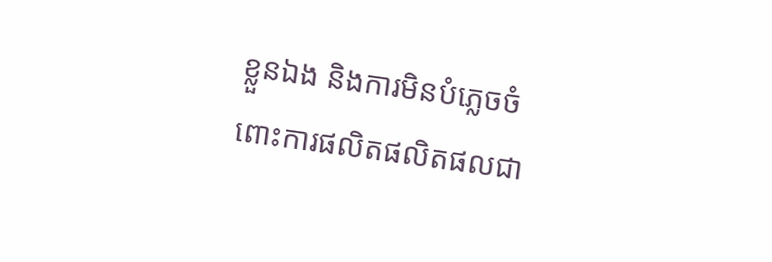ខ្លួនឯង និងការមិនបំភ្លេចចំពោះការផលិតផលិតផលជា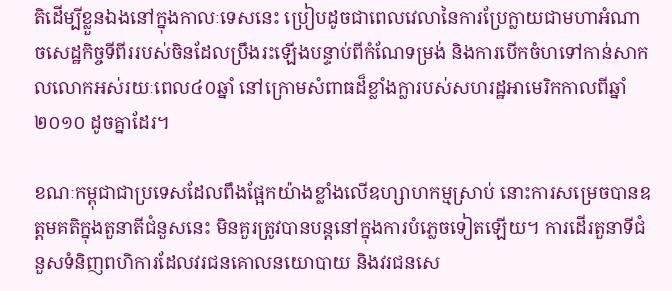តិដើម្បីខ្លួនឯងនៅក្នុងកាលៈទេសនេះ ប្រៀបដូចជាពេលវេលានៃការប្រែក្លាយជាមហាអំណាចសេដ្ឋកិច្ចទីពីររបស់ចិនដែលប្រឹងរះឡើងបន្ទាប់ពីកំណែទម្រង់ និងការបើកចំហទៅកាន់សាកលលោកអស់រយៈពេល៤០ឆ្នាំ នៅក្រោមសំពាធដ៏ខ្លាំងក្លារបស់សហរដ្ឋអាមេរិកកាលពីឆ្នាំ ២០១០ ដូចគ្នាដែរ។

ខណៈកម្ពុជាជាប្រទេសដែលពឹងផ្អែកយ៉ាងខ្លាំងលើឧហ្សាហកម្មស្រាប់ នោះការសម្រេចបានឧត្តមគតិក្នុងតួនាតីជំនួសនេះ មិនគួរត្រូវបានបន្តនៅក្នុងការបំភ្លេចទៀតឡើយ។ ការដើរតួនាទីជំនួសទំនិញពហិការដែលវរជនគោលនយោបាយ និងវរជនសេ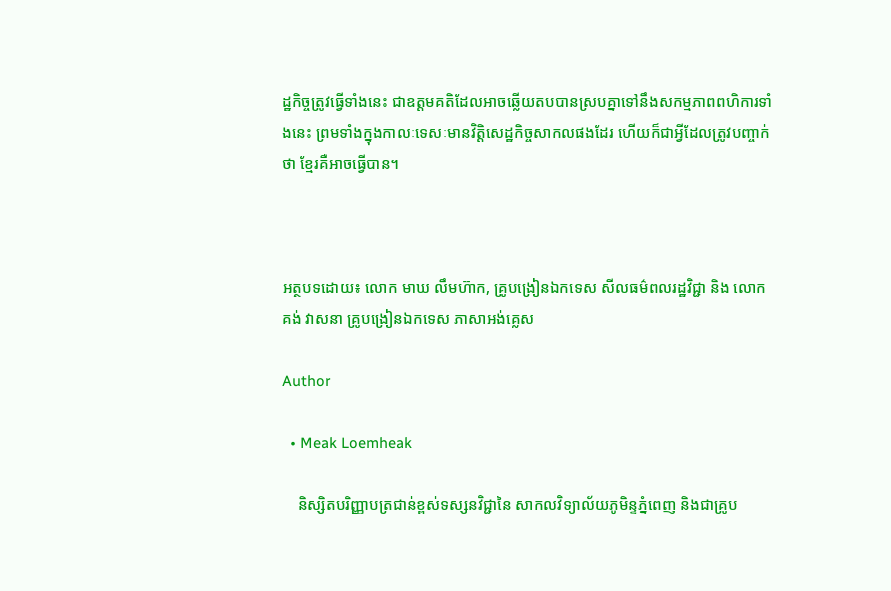ដ្ឋកិច្ចត្រូវធ្វើទាំងនេះ ជាឧត្តមគតិដែលអាចឆ្លើយតបបានស្របគ្នាទៅនឹងសកម្មភាពពហិការទាំងនេះ ព្រមទាំងក្នុងកាលៈទេសៈមានវិត្តិសេដ្ឋកិច្ចសាកលផងដែរ ហើយក៏ជាអ្វីដែលត្រូវបញ្ចាក់ថា ខ្មែរគឺអាចធ្វើបាន។



អត្ថបទដោយ៖ លោក មាឃ លឹមហ៊ាក, គ្រូបង្រៀនឯកទេស សីលធម៌ពលរដ្ឋវិជ្ជា និង លោក គង់ វាសនា គ្រូបង្រៀនឯកទេស ភាសាអង់គ្លេស

Author

  • Meak Loemheak

    និស្សិតបរិញ្ញាបត្រជាន់ខ្ពស់ទស្សនវិជ្ជានៃ សាកលវិទ្យាល័យភូមិន្ទភ្នំពេញ និងជាគ្រូប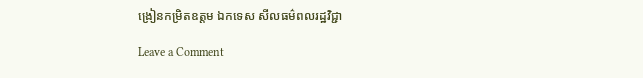ង្រៀនកម្រិតឧត្តម ឯកទេស សីលធម៌ពលរដ្ឋវិជ្ជា

Leave a Comment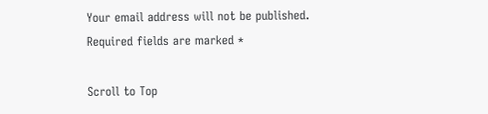Your email address will not be published. Required fields are marked *

Scroll to Top